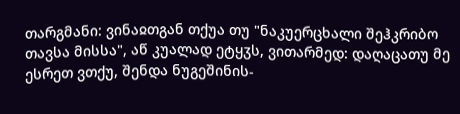თარგმანი: ვინაჲთგან თქუა თუ "ნაკუერცხალი შეჰკრიბო თავსა მისსა", აწ კუალად ეტყჳს, ვითარმედ: დაღაცათუ მე ესრეთ ვთქუ, შენდა ნუგეშინის-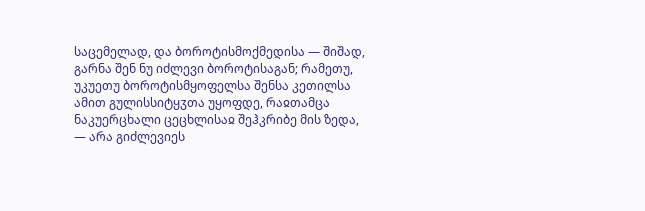საცემელად, და ბოროტისმოქმედისა — შიშად, გარნა შენ ნუ იძლევი ბოროტისაგან; რამეთუ, უკუეთუ ბოროტისმყოფელსა შენსა კეთილსა ამით გულისსიტყჳთა უყოფდე, რაჲთამცა ნაკუერცხალი ცეცხლისაჲ შეჰკრიბე მის ზედა, — არა გიძლევიეს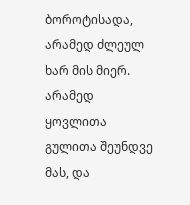ბოროტისადა, არამედ ძლეულ ხარ მის მიერ. არამედ ყოვლითა გულითა შეუნდვე მას, და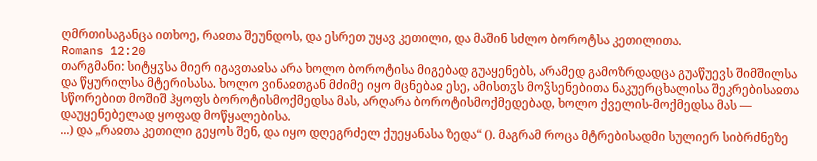ღმრთისაგანცა ითხოე, რაჲთა შეუნდოს, და ესრეთ უყავ კეთილი, და მაშინ სძლო ბოროტსა კეთილითა.
Romans 12:20
თარგმანი: სიტყჳსა მიერ იგავთაჲსა არა ხოლო ბოროტისა მიგებად გუაყენებს, არამედ გამოზრდადცა გუაწუევს შიმშილსა და წყურილსა მტერისასა. ხოლო ვინაჲთგან მძიმე იყო მცნებაჲ ესე, ამისთჳს მოჴსენებითა ნაკუერცხალისა შეკრებისაჲთა სწორებით მოშიშ ჰყოფს ბოროტისმოქმედსა მას, არღარა ბოროტისმოქმედებად, ხოლო ქველის-მოქმედსა მას — დაუყენებელად ყოფად მოწყალებისა.
...) და „რაჲთა კეთილი გეყოს შენ, და იყო დღეგრძელ ქუეყანასა ზედა“ (). მაგრამ როცა მტრებისადმი სულიერ სიბრძნეზე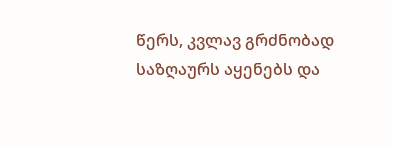წერს, კვლავ გრძნობად საზღაურს აყენებს და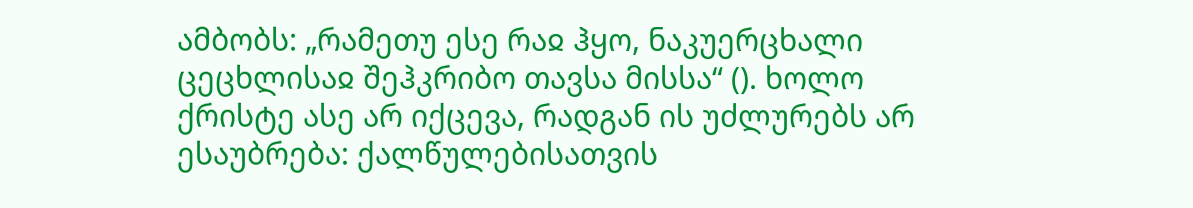ამბობს: „რამეთუ ესე რაჲ ჰყო, ნაკუერცხალი ცეცხლისაჲ შეჰკრიბო თავსა მისსა“ (). ხოლო ქრისტე ასე არ იქცევა, რადგან ის უძლურებს არ ესაუბრება: ქალწულებისათვის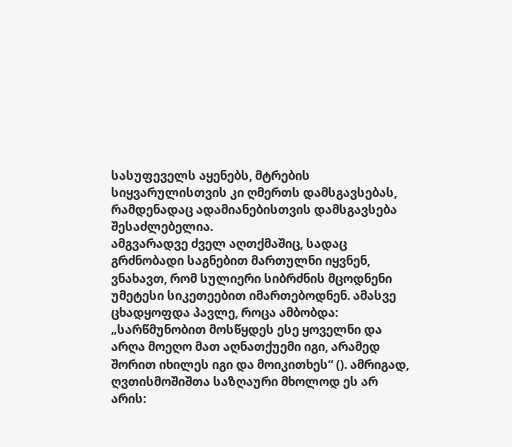სასუფეველს აყენებს, მტრების სიყვარულისთვის კი ღმერთს დამსგავსებას, რამდენადაც ადამიანებისთვის დამსგავსება შესაძლებელია.
ამგვარადვე ძველ აღთქმაშიც, სადაც გრძნობადი საგნებით მართულნი იყვნენ, ვნახავთ, რომ სულიერი სიბრძნის მცოდნენი უმეტესი სიკეთეებით იმართებოდნენ. ამასვე ცხადყოფდა პავლე, როცა ამბობდა: „სარწმუნობით მოსწყდეს ესე ყოველნი და არღა მოეღო მათ აღნათქუემი იგი, არამედ შორით იხილეს იგი და მოიკითხეს“ (). ამრიგად, ღვთისმოშიშთა საზღაური მხოლოდ ეს არ არის: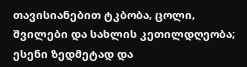თავისიანებით ტკბობა, ცოლი, შვილები და სახლის კეთილდღეობა; ესენი ზედმეტად და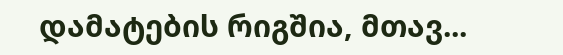დამატების რიგშია, მთავ...